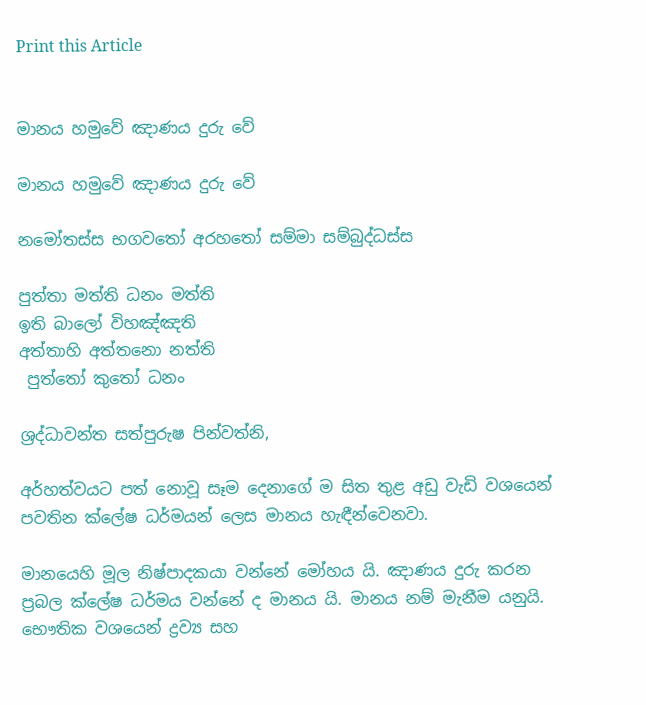Print this Article


මානය හමුවේ ඤාණය දුරු වේ

මානය හමුවේ ඤාණය දුරු වේ

නමෝතස්ස භගවතෝ අරහතෝ සම්මා සම්බුද්ධස්ස

පුත්තා මත්ති ධනං මත්ති
ඉති බාලෝ විහඤ්ඤති
අත්තාහි අත්තනො නත්ති
 පුත්තෝ කුතෝ ධනං

ශ්‍රද්ධාවන්ත සත්පුරුෂ පින්වත්නි,

අර්හත්වයට පත් නොවූ සෑම දෙනාගේ ම සිත තුළ අඩු වැඩි වශයෙන් පවතින ක්ලේෂ ධර්මයන් ලෙස මානය හැඳීන්වෙනවා.

මානයෙහි මූල නිෂ්පාදකයා වන්නේ මෝහය යි. ඤාණය දුරු කරන ප්‍රබල ක්ලේෂ ධර්මය වන්නේ ද මානය යි. මානය නම් මැනීම යනුයි. භෞතික වශයෙන් ද්‍රව්‍ය සහ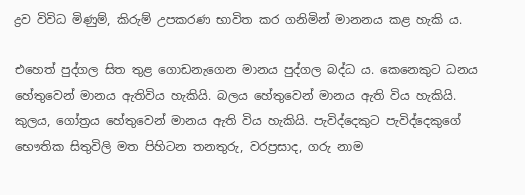ද්‍රව විවිධ මිණුම්, කිරුම් උපකරණ භාවිත කර ගනිමින් මානනය කළ හැකි ය.

එහෙත් පුද්ගල සිත තුළ ගොඩනැගෙන මානය පුද්ගල බද්ධ ය. කෙනෙකුට ධනය හේතුවෙන් මානය ඇතිවිය හැකියි. බලය හේතුවෙන් මානය ඇති විය හැකියි. කුලය, ගෝත්‍රය හේතුවෙන් මානය ඇති විය හැකියි. පැවිද්දෙකුට පැවිද්දෙකුගේ භෞතික සිතුවිලි මත පිහිටන තනතුරු, වරප්‍රසාද, ගරු නාම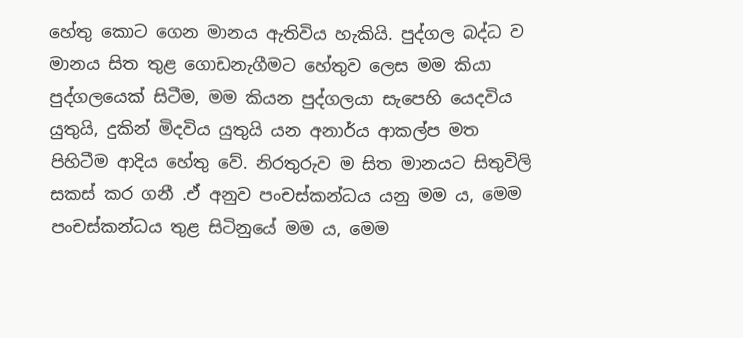හේතු කොට ගෙන මානය ඇතිවිය හැකියි. පුද්ගල බද්ධ ව මානය සිත තුළ ගොඩනැගීමට හේතුව ලෙස මම කියා පුද්ගලයෙක් සිටීම, මම කියන පුද්ගලයා සැපෙහි යෙදවිය යුතුයි, දුකින් මිදවිය යුතුයි යන අනාර්ය ආකල්ප මත පිහිටීම ආදිය හේතු වේ. නිරතුරුව ම සිත මානයට සිතුවිලි සකස් කර ගනී .ඒ අනුව පංචස්කන්ධය යනු මම ය, මෙම පංචස්කන්ධය තුළ සිටිනුයේ මම ය, මෙම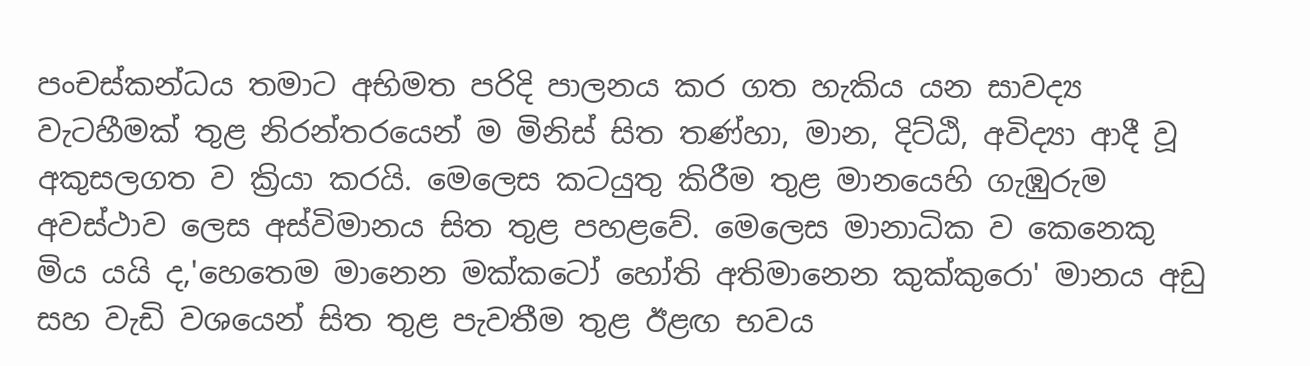පංචස්කන්ධය තමාට අභිමත පරිදි පාලනය කර ගත හැකිය යන සාවද්‍ය වැටහීමක් තුළ නිරන්තරයෙන් ම මිනිස් සිත තණ්හා, මාන, දිට්ඨි, අවිද්‍යා ආදී වූ අකුසලගත ව ක්‍රියා කරයි. මෙලෙස කටයුතු කිරීම තුළ මානයෙහි ගැඹුරුම අවස්ථාව ලෙස අස්විමානය සිත තුළ පහළවේ. මෙලෙස මානාධික ව කෙනෙකු මිය යයි ද,'හෙතෙම මානෙන මක්කටෝ හෝති අතිමානෙන කුක්කුරො' මානය අඩු සහ වැඩි වශයෙන් සිත තුළ පැවතීම තුළ ඊළඟ භවය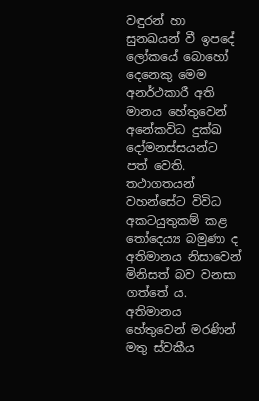වඳුරන් හා සුනඛයන් වී ඉපදේ ලෝකයේ බොහෝ දෙනෙකු මෙම අනර්ථකාරී අති මානය හේතුවෙන් අනේකවිධ දුක්ඛ දෝමනස්සයන්ට පත් වෙති. තථාගතයන් වහන්සේට විවිධ අකටයුතුකම් කළ තෝදෙය්‍ය බමුණා ද අතිමානය නිසාවෙන් මිනිසත් බව වනසා ගත්තේ ය. අතිමානය හේතුවෙන් මරණින් මතු ස්වකීය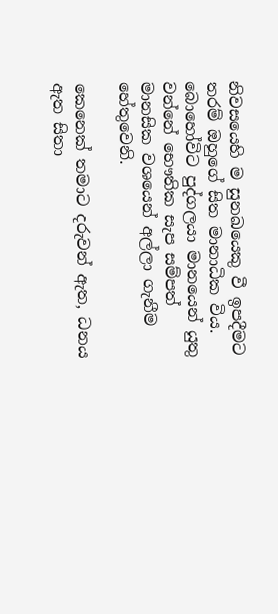නිවසයෙහි ම සුනඛයෙකු වී ඉපදීමට තරම් ඔහුගේ සිත මානාධික විය. බොහෝවිට පුද්ගලයා මානයෙන් යුතු වන්නේ භෞතික සැප සම්පත් මානසික වශයෙන් අල්ලා ගැනීම හේතුවෙනි.

කෙනෙක් තමාට දරුවන් ඇත, ධනය ඇත සිතා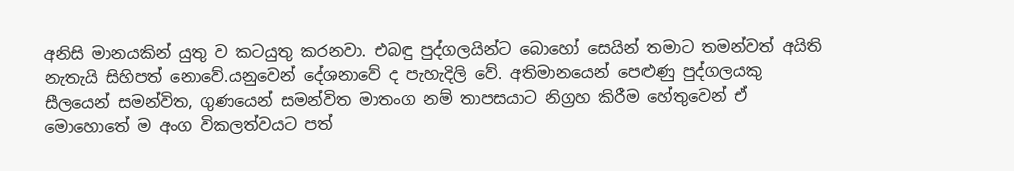අනිසි මානයකින් යුතු ව කටයුතු කරනවා. එබඳු පුද්ගලයින්ට බොහෝ සෙයින් තමාට තමන්වත් අයිති නැතැයි සිහිපත් නොවේ.යනුවෙන් දේශනාවේ ද පැහැදිලි වේ. අතිමානයෙන් පෙළුණු පුද්ගලයකු සීලයෙන් සමන්විත, ගුණයෙන් සමන්විත මාතංග නම් තාපසයාට නිග්‍රහ කිරීම හේතුවෙන් ඒ මොහොතේ ම අංග විකලත්වයට පත්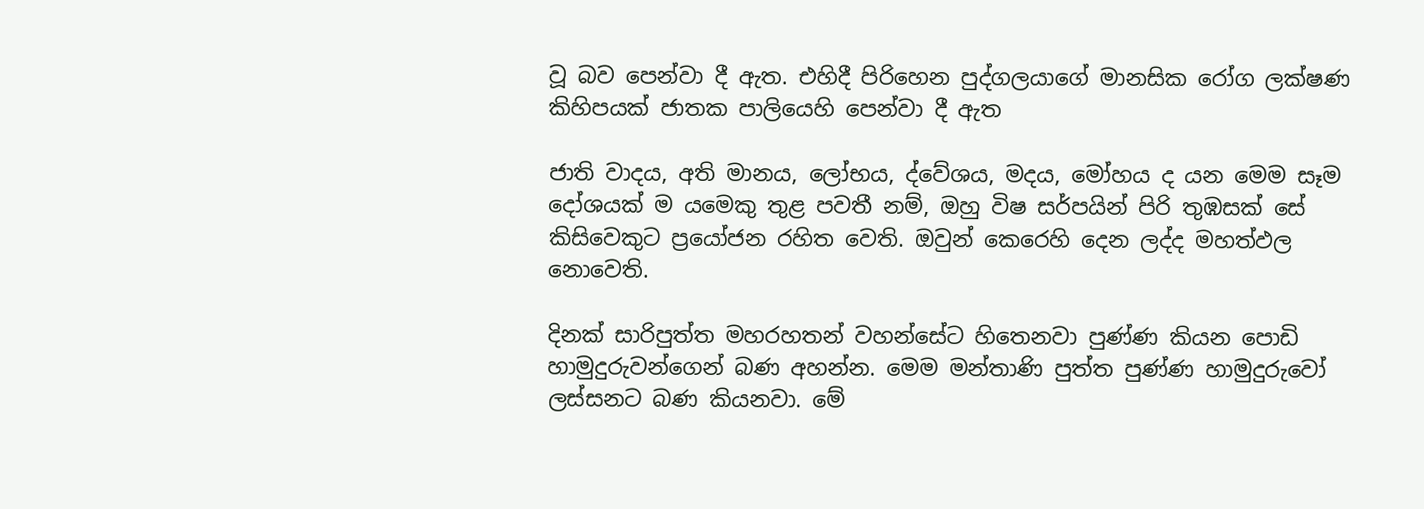වූ බව පෙන්වා දී ඇත. එහිදී පිරිහෙන පුද්ගලයාගේ මානසික රෝග ලක්ෂණ කිහිපයක් ජාතක පාලියෙහි පෙන්වා දී ඇත

ජාති වාදය, අති මානය, ලෝභය, ද්වේශය, මදය, මෝහය ද යන මෙම සෑම දෝශයක් ම යමෙකු තුළ පවතී නම්, ඔහු විෂ සර්පයින් පිරි තුඹසක් සේ කිසිවෙකුට ප්‍රයෝජන රහිත වෙති. ඔවුන් කෙරෙහි දෙන ලද්ද මහත්ඵල නොවෙති.

දිනක් සාරිපුත්ත මහරහතන් වහන්සේට හිතෙනවා පුණ්ණ කියන පොඩි හාමුදුරුවන්ගෙන් බණ අහන්න. මෙම මන්තාණි පුත්ත පුණ්ණ හාමුදුරුවෝ ලස්සනට බණ කියනවා. මේ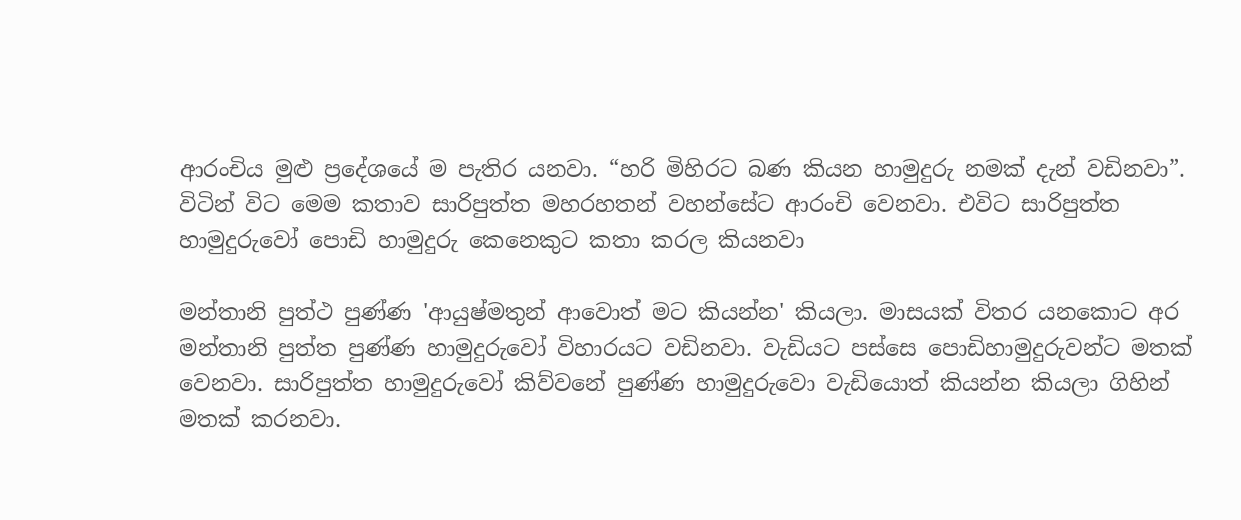ආරංචිය මුළු ප්‍රදේශයේ ම පැතිර යනවා. “හරි මිහිරට බණ කියන හාමුදුරු නමක් දැන් වඩිනවා”. විටින් විට මෙම කතාව සාරිපුත්ත මහරහතන් වහන්සේට ආරංචි වෙනවා. එවිට සාරිපුත්ත හාමුදුරුවෝ පොඩි හාමුදුරු කෙනෙකුට කතා කරල කියනවා

මන්තානි පුත්ථ පුණ්ණ 'ආයුෂ්මතුන් ආවොත් මට කියන්න' කියලා. මාසයක් විතර යනකොට අර මන්තානි පුත්ත පුණ්ණ හාමුදුරුවෝ විහාරයට වඩිනවා. වැඩියට පස්සෙ පොඩිහාමුදුරුවන්ට මතක් වෙනවා. සාරිපුත්ත හාමුදුරුවෝ කිව්වනේ පුණ්ණ හාමුදුරුවො වැඩියොත් කියන්න කියලා ගිහින් මතක් කරනවා.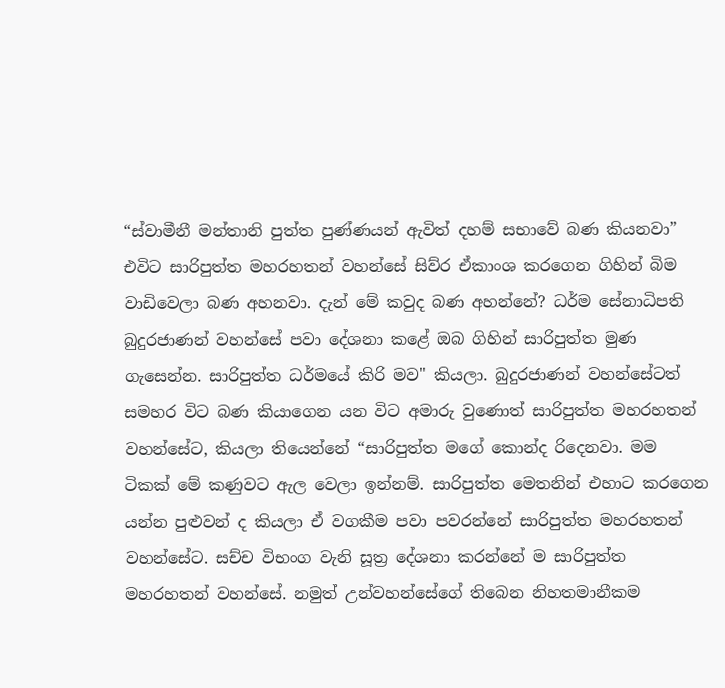“ස්වාමීනී මන්තානි පුත්ත පුණ්ණයන් ඇවිත් දහම් සභාවේ බණ කියනවා” එවිට සාරිපුත්ත මහරහතන් වහන්සේ සිව්ර ඒකාංශ කරගෙන ගිහින් බිම වාඩිවෙලා බණ අහනවා. දැන් මේ කවුද බණ අහන්නේ? ධර්ම සේනාධිපති බුදුරජාණන් වහන්සේ පවා දේශනා කළේ ඔබ ගිහින් සාරිපුත්ත මුණ ගැසෙන්න. සාරිපුත්ත ධර්මයේ කිරි මව" කියලා. බුදුරජාණන් වහන්සේටත් සමහර විට බණ කියාගෙන යන විට අමාරු වුණොත් සාරිපුත්ත මහරහතන් වහන්සේට, කියලා තියෙන්නේ “සාරිපුත්ත මගේ කොන්ද රිදෙනවා. මම ටිකක් මේ කණුවට ඇල වෙලා ඉන්නම්. සාරිපුත්ත මෙතනින් එහාට කරගෙන යන්න පුළුවන් ද කියලා ඒ වගකීම පවා පවරන්නේ සාරිපුත්ත මහරහතන් වහන්සේට. සච්ච විභංග වැනි සූත්‍ර දේශනා කරන්නේ ම සාරිපුත්ත මහරහතන් වහන්සේ. නමුත් උන්වහන්සේගේ තිබෙන නිහතමානීකම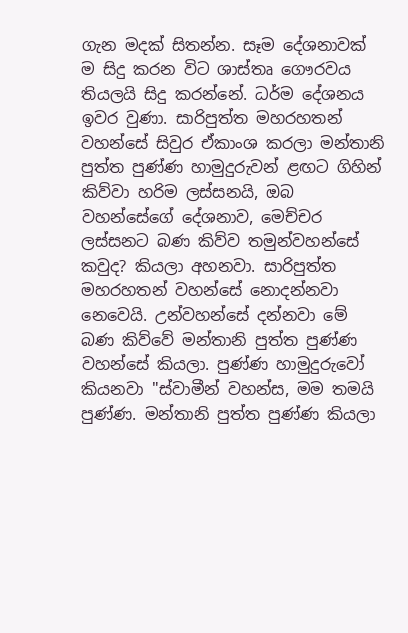ගැන මදක් සිතන්න. සෑම දේශනාවක් ම සිදු කරන විට ශාස්තෘ ගෞරවය තියලයි සිදු කරන්නේ. ධර්ම දේශනය ඉවර වුණා. සාරිපුත්ත මහරහතන් වහන්සේ සිවුර ඒකාංශ කරලා මන්තානි පුත්ත පුණ්ණ හාමුදුරුවන් ළඟට ගිහින් කිව්වා හරිම ලස්සනයි, ඔබ වහන්සේගේ දේශනාව, මෙච්චර ලස්සනට බණ කිව්ව තමුන්වහන්සේ කවුද? කියලා අහනවා. සාරිපුත්ත මහරහතන් වහන්සේ නොදන්නවා නෙවෙයි. උන්වහන්සේ දන්නවා මේ බණ කිව්වේ මන්තානි පුත්ත පුණ්ණ වහන්සේ කියලා. පුණ්ණ හාමුදුරුවෝ කියනවා "ස්වාමීන් වහන්ස, මම තමයි පුණ්ණ. මන්තානි පුත්ත පුණ්ණ කියලා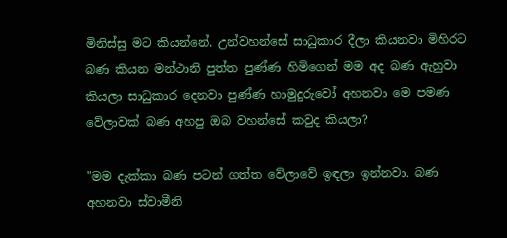මිනිස්සු මට කියන්නේ. උන්වහන්සේ සාධුකාර දීලා කියනවා මිහිරට බණ කියන මන්ථානි පුත්ත පුණ්ණ හිමිගෙන් මම අද බණ ඇහුවා කියලා සාධුකාර දෙනවා පුණ්ණ හාමුදුරුවෝ අහනවා මෙ පමණ වේලාවක් බණ අහපු ඔබ වහන්සේ කවුද කියලා?

"මම දැක්කා බණ පටන් ගත්ත වේලාවේ ඉඳලා ඉන්නවා. බණ අහනවා ස්වාමීනි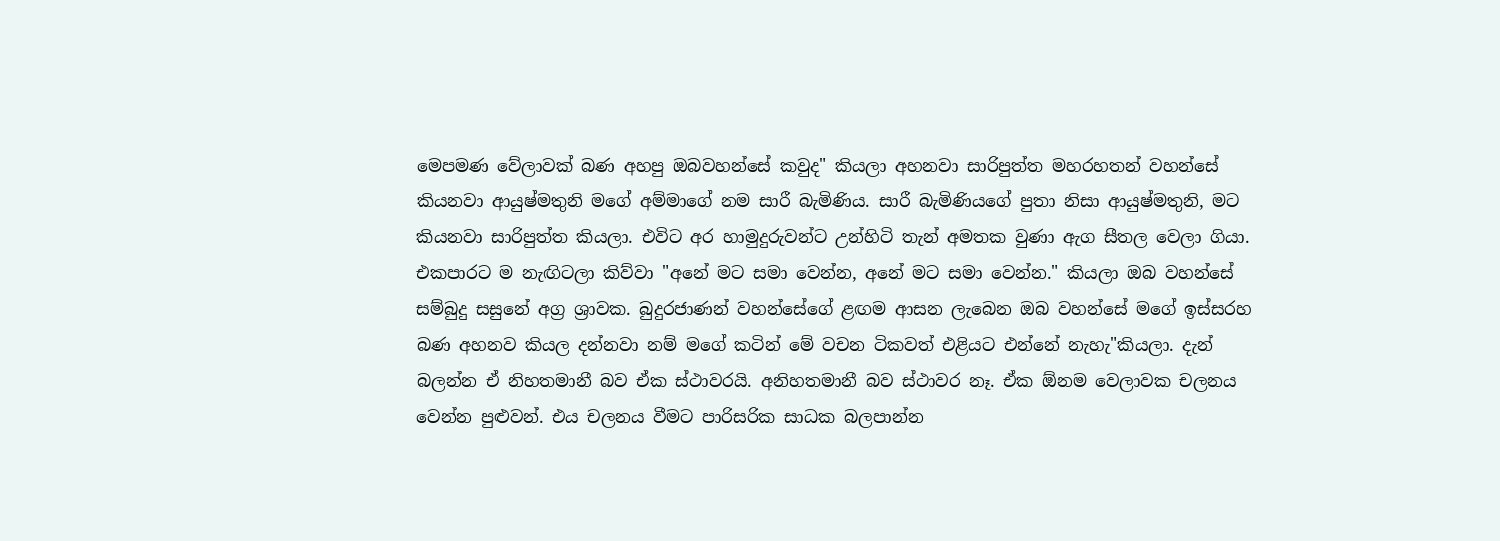මෙපමණ වේලාවක් බණ අහපු ඔබවහන්සේ කවුද" කියලා අහනවා සාරිපුත්ත මහරහතන් වහන්සේ කියනවා ආයුෂ්මතුනි මගේ අම්මාගේ නම සාරී බැමිණිය. සාරී බැමිණියගේ පුතා නිසා ආයුෂ්මතුනි, මට කියනවා සාරිපුත්ත කියලා. එවිට අර හාමුදුරුවන්ට උන්හිටි තැන් අමතක වුණා ඇග සීතල වෙලා ගියා. එකපාරට ම නැඟිටලා කිව්වා "අනේ මට සමා වෙන්න, අනේ මට සමා වෙන්න." කියලා ඔබ වහන්සේ සම්බුදු සසුනේ අග්‍ර ශ්‍රාවක. බුදුරජාණන් වහන්සේගේ ළඟම ආසන ලැබෙන ඔබ වහන්සේ මගේ ඉස්සරහ බණ අහනව කියල දන්නවා නම් මගේ කටින් මේ වචන ටිකවත් එළියට එන්නේ නැහැ"කියලා. දැන් බලන්න ඒ නිහතමානී බව ඒක ස්ථාවරයි. අනිහතමානී බව ස්ථාවර නෑ. ඒක ඕනම වෙලාවක චලනය වෙන්න පුළුවන්. එය චලනය වීමට පාරිසරික සාධක බලපාන්න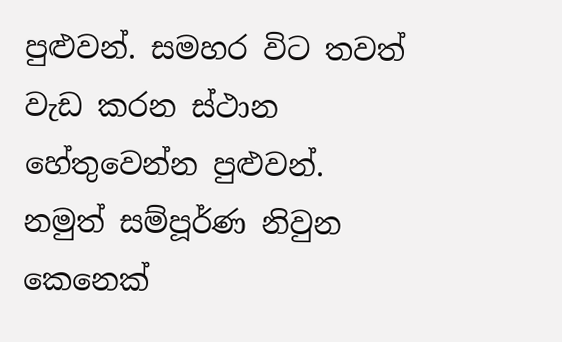පුළුවන්. සමහර විට තවත් වැඩ කරන ස්ථාන හේතුවෙන්න පුළුවන්. නමුත් සම්පූර්ණ නිවුන කෙනෙක්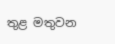තුළ මතුවන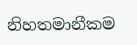නිහතමානීකම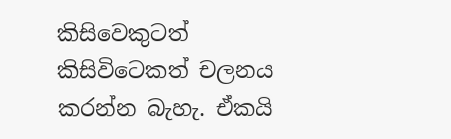කිසිවෙකුටත් කිසිවිටෙකත් චලනය කරන්න බැහැ. ඒකයි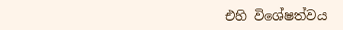එහි විශේෂත්වය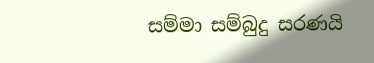සම්මා සම්බුදු සරණයි